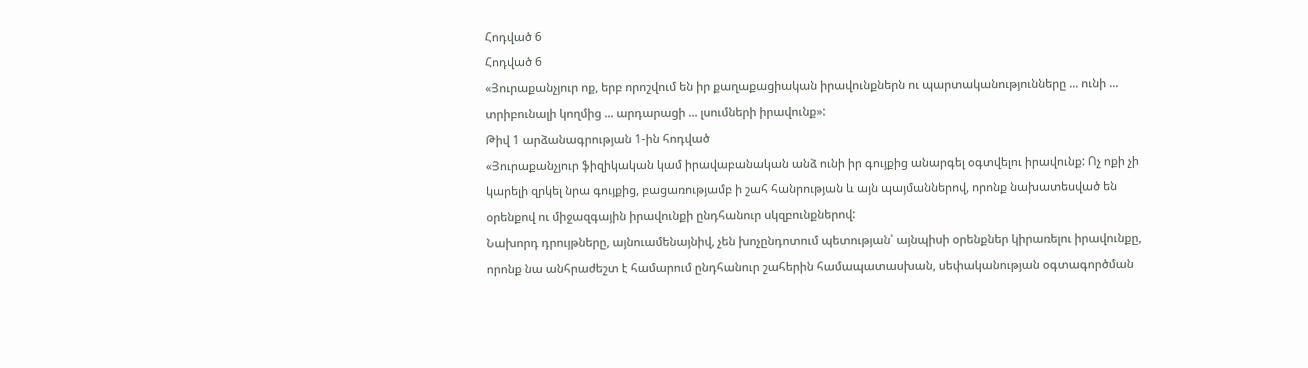Հոդված 6
Հոդված 6
«Յուրաքանչյուր ոք, երբ որոշվում են իր քաղաքացիական իրավունքներն ու պարտականությունները ... ունի ... տրիբունալի կողմից ... արդարացի ... լսումների իրավունք»:
Թիվ 1 արձանագրության 1-ին հոդված
«Յուրաքանչյուր ֆիզիկական կամ իրավաբանական անձ ունի իր գույքից անարգել օգտվելու իրավունք: Ոչ ոքի չի կարելի զրկել նրա գույքից, բացառությամբ ի շահ հանրության և այն պայմաններով, որոնք նախատեսված են օրենքով ու միջազգային իրավունքի ընդհանուր սկզբունքներով:
Նախորդ դրույթները, այնուամենայնիվ, չեն խոչընդոտում պետության՝ այնպիսի օրենքներ կիրառելու իրավունքը, որոնք նա անհրաժեշտ է համարում ընդհանուր շահերին համապատասխան, սեփականության օգտագործման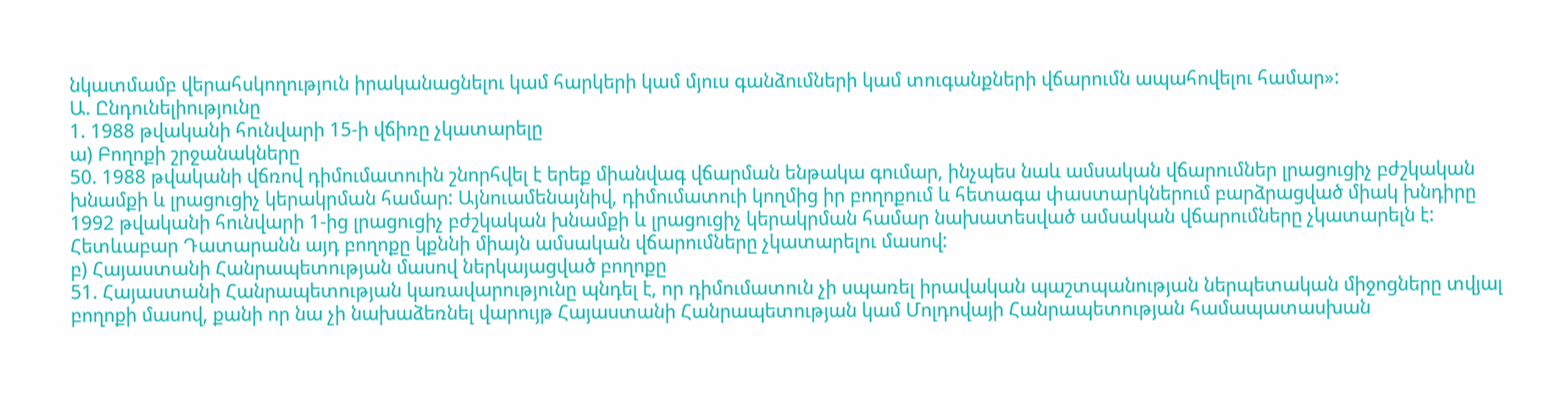նկատմամբ վերահսկողություն իրականացնելու կամ հարկերի կամ մյուս գանձումների կամ տուգանքների վճարումն ապահովելու համար»:
Ա. Ընդունելիությունը
1. 1988 թվականի հունվարի 15-ի վճիռը չկատարելը
ա) Բողոքի շրջանակները
50. 1988 թվականի վճռով դիմումատուին շնորհվել է երեք միանվագ վճարման ենթակա գումար, ինչպես նաև ամսական վճարումներ լրացուցիչ բժշկական խնամքի և լրացուցիչ կերակրման համար: Այնուամենայնիվ, դիմումատուի կողմից իր բողոքում և հետագա փաստարկներում բարձրացված միակ խնդիրը 1992 թվականի հունվարի 1-ից լրացուցիչ բժշկական խնամքի և լրացուցիչ կերակրման համար նախատեսված ամսական վճարումները չկատարելն է: Հետևաբար Դատարանն այդ բողոքը կքննի միայն ամսական վճարումները չկատարելու մասով:
բ) Հայաստանի Հանրապետության մասով ներկայացված բողոքը
51. Հայաստանի Հանրապետության կառավարությունը պնդել է, որ դիմումատուն չի սպառել իրավական պաշտպանության ներպետական միջոցները տվյալ բողոքի մասով, քանի որ նա չի նախաձեռնել վարույթ Հայաստանի Հանրապետության կամ Մոլդովայի Հանրապետության համապատասխան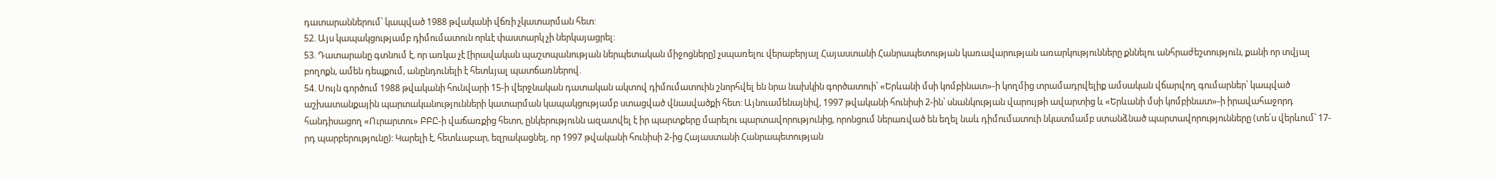դատարաններում՝ կապված 1988 թվականի վճռի չկատարման հետ:
52. Այս կապակցությամբ դիմումատուն որևէ փաստարկ չի ներկայացրել:
53. Դատարանը գտնում է, որ առկա չէ [իրավական պաշտպանության ներպետական միջոցները] չսպառելու վերաբերյալ Հայաստանի Հանրապետության կառավարության առարկությունները քննելու անհրաժեշտություն, քանի որ տվյալ բողոքն, ամեն դեպքում, անընդունելի է հետևյալ պատճառներով.
54. Սույն գործում 1988 թվականի հունվարի 15-ի վերջնական դատական ակտով դիմումատուին շնորհվել են նրա նախկին գործատուի՝ «Երևանի մսի կոմբինատ»-ի կողմից տրամադրվելիք ամսական վճարվող գումարներ՝ կապված աշխատանքային պարտականությունների կատարման կապակցությամբ ստացված վնասվածքի հետ: Այնուամենայնիվ, 1997 թվականի հունիսի 2-ին՝ սնանկության վարույթի ավարտից և «Երևանի մսի կոմբինատ»-ի իրավահաջորդ հանդիսացող «Ուրարտու» ԲԲԸ-ի վաճառքից հետո, ընկերությունն ազատվել է իր պարտքերը մարելու պարտավորությունից, որոնցում ներառված են եղել նաև դիմումատուի նկատմամբ ստանձնած պարտավորությունները (տե՛ս վերևում՝ 17-րդ պարբերությունը): Կարելի է, հետևաբար, եզրակացնել, որ 1997 թվականի հունիսի 2-ից Հայաստանի Հանրապետության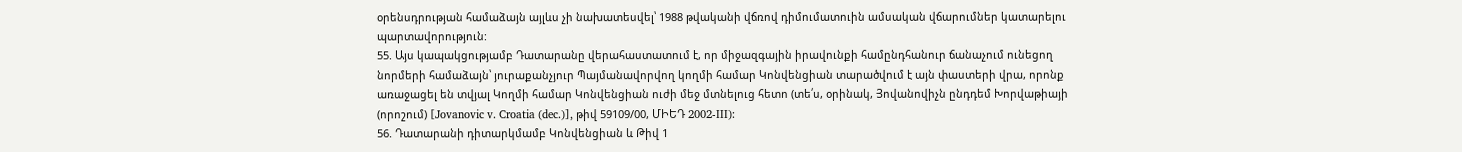օրենսդրության համաձայն այլևս չի նախատեսվել՝ 1988 թվականի վճռով դիմումատուին ամսական վճարումներ կատարելու պարտավորություն:
55. Այս կապակցությամբ Դատարանը վերահաստատում է, որ միջազգային իրավունքի համընդհանուր ճանաչում ունեցող նորմերի համաձայն՝ յուրաքանչյուր Պայմանավորվող կողմի համար Կոնվենցիան տարածվում է այն փաստերի վրա, որոնք առաջացել են տվյալ Կողմի համար Կոնվենցիան ուժի մեջ մտնելուց հետո (տե՛ս, օրինակ, Յովանովիչն ընդդեմ Խորվաթիայի (որոշում) [Jovanovic v. Croatia (dec.)], թիվ 59109/00, ՄԻԵԴ 2002-III):
56. Դատարանի դիտարկմամբ Կոնվենցիան և Թիվ 1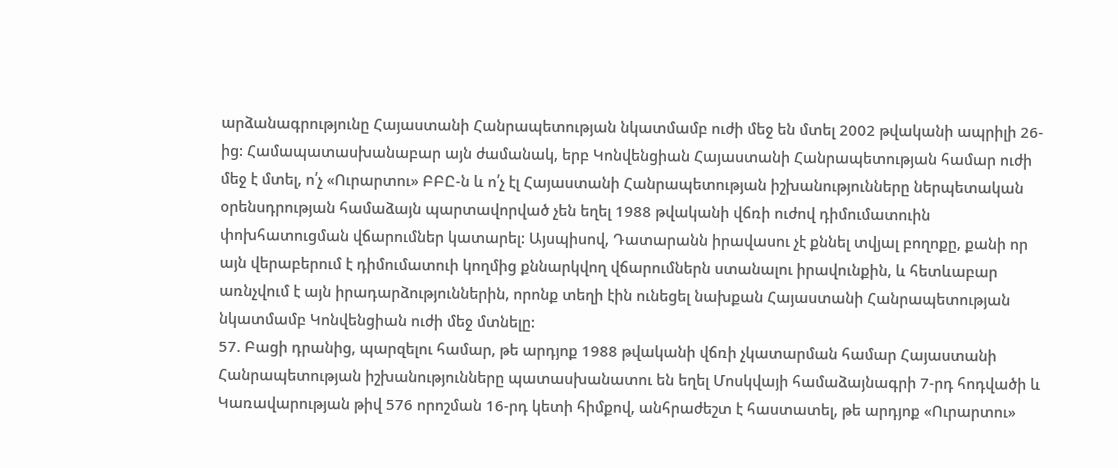արձանագրությունը Հայաստանի Հանրապետության նկատմամբ ուժի մեջ են մտել 2002 թվականի ապրիլի 26-ից: Համապատասխանաբար այն ժամանակ, երբ Կոնվենցիան Հայաստանի Հանրապետության համար ուժի մեջ է մտել, ո՛չ «Ուրարտու» ԲԲԸ-ն և ո՛չ էլ Հայաստանի Հանրապետության իշխանությունները ներպետական օրենսդրության համաձայն պարտավորված չեն եղել 1988 թվականի վճռի ուժով դիմումատուին փոխհատուցման վճարումներ կատարել: Այսպիսով, Դատարանն իրավասու չէ քննել տվյալ բողոքը, քանի որ այն վերաբերում է դիմումատուի կողմից քննարկվող վճարումներն ստանալու իրավունքին, և հետևաբար առնչվում է այն իրադարձություններին, որոնք տեղի էին ունեցել նախքան Հայաստանի Հանրապետության նկատմամբ Կոնվենցիան ուժի մեջ մտնելը:
57. Բացի դրանից, պարզելու համար, թե արդյոք 1988 թվականի վճռի չկատարման համար Հայաստանի Հանրապետության իշխանությունները պատասխանատու են եղել Մոսկվայի համաձայնագրի 7-րդ հոդվածի և Կառավարության թիվ 576 որոշման 16-րդ կետի հիմքով, անհրաժեշտ է հաստատել, թե արդյոք «Ուրարտու»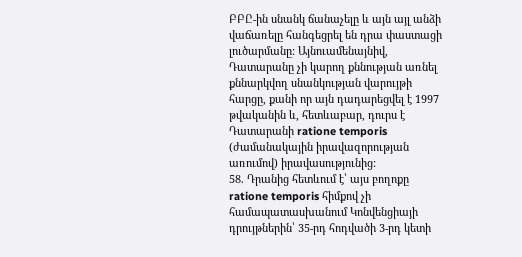ԲԲԸ-ին սնանկ ճանաչելը և այն այլ անձի վաճառելը հանգեցրել են դրա փաստացի լուծարմանը: Այնուամենայնիվ, Դատարանը չի կարող քննության առնել քննարկվող սնանկության վարույթի հարցը, քանի որ այն դադարեցվել է 1997 թվականին և, հետևաբար, դուրս է Դատարանի ratione temporis (ժամանակային իրավազորության առումով) իրավասությունից:
58. Դրանից հետևում է՝ այս բողոքը ratione temporis հիմքով չի համապատասխանում Կոնվենցիայի դրույթներին՝ 35-րդ հոդվածի 3-րդ կետի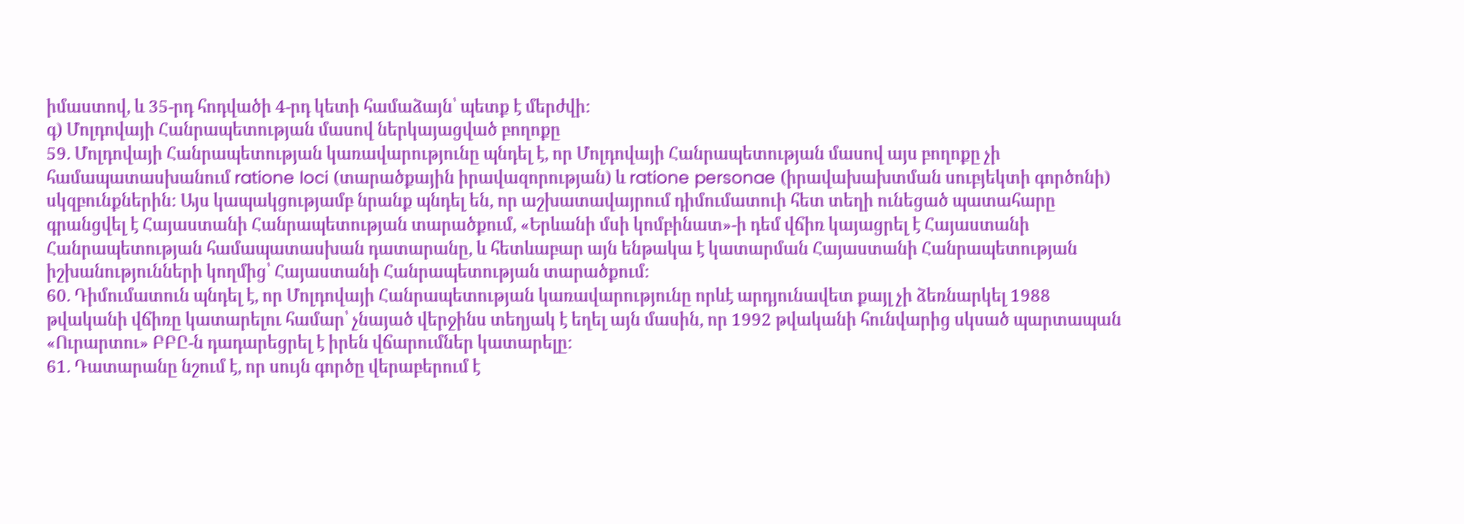իմաստով, և 35-րդ հոդվածի 4-րդ կետի համաձայն՝ պետք է մերժվի:
գ) Մոլդովայի Հանրապետության մասով ներկայացված բողոքը
59. Մոլդովայի Հանրապետության կառավարությունը պնդել է, որ Մոլդովայի Հանրապետության մասով այս բողոքը չի համապատասխանում ratione loci (տարածքային իրավազորության) և ratione personae (իրավախախտման սուբյեկտի գործոնի) սկզբունքներին: Այս կապակցությամբ նրանք պնդել են, որ աշխատավայրում դիմումատուի հետ տեղի ունեցած պատահարը գրանցվել է Հայաստանի Հանրապետության տարածքում, «Երևանի մսի կոմբինատ»-ի դեմ վճիռ կայացրել է Հայաստանի Հանրապետության համապատասխան դատարանը, և հետևաբար այն ենթակա է կատարման Հայաստանի Հանրապետության իշխանությունների կողմից՝ Հայաստանի Հանրապետության տարածքում:
60. Դիմումատուն պնդել է, որ Մոլդովայի Հանրապետության կառավարությունը որևէ արդյունավետ քայլ չի ձեռնարկել 1988 թվականի վճիռը կատարելու համար՝ չնայած վերջինս տեղյակ է եղել այն մասին, որ 1992 թվականի հունվարից սկսած պարտապան «Ուրարտու» ԲԲԸ-ն դադարեցրել է իրեն վճարումներ կատարելը:
61. Դատարանը նշում է, որ սույն գործը վերաբերում է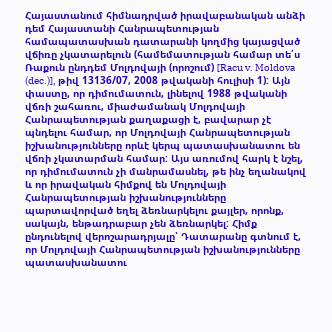Հայաստանում հիմնադրված իրավաբանական անձի դեմ Հայաստանի Հանրապետության համապատասխան դատարանի կողմից կայացված վճիռը չկատարելուն (համեմատության համար տե՛ս Ռաքուն ընդդեմ Մոլդովայի (որոշում) [Racu v. Moldova (dec.)], թիվ 13136/07, 2008 թվականի հուլիսի 1): Այն փաստը, որ դիմումատուն, լինելով 1988 թվականի վճռի շահառու, միաժամանակ Մոլդովայի Հանրապետության քաղաքացի է, բավարար չէ պնդելու համար, որ Մոլդովայի Հանրապետության իշխանությունները որևէ կերպ պատասխանատու են վճռի չկատարման համար: Այս առումով հարկ է նշել, որ դիմումատուն չի մանրամասնել, թե ինչ եղանակով և որ իրավական հիմքով են Մոլդովայի Հանրապետության իշխանությունները պարտավորված եղել ձեռնարկելու քայլեր, որոնք, սակայն, ենթադրաբար չեն ձեռնարկել: Հիմք ընդունելով վերոշարադրյալը՝ Դատարանը գտնում է, որ Մոլդովայի Հանրապետության իշխանությունները պատասխանատու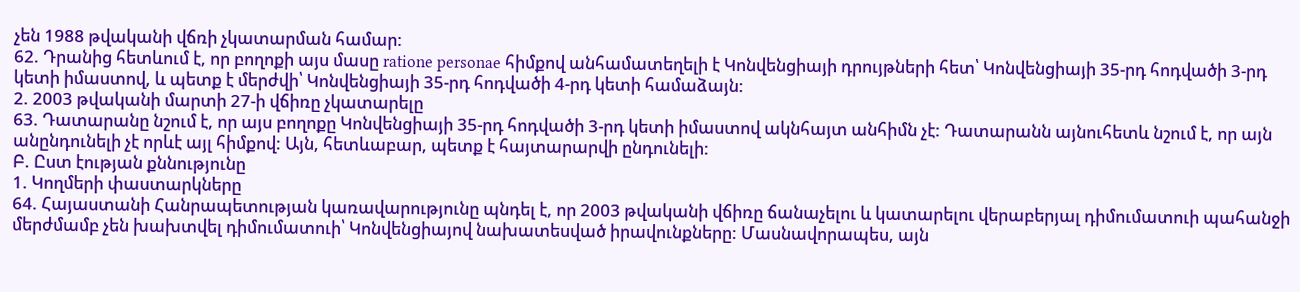չեն 1988 թվականի վճռի չկատարման համար:
62. Դրանից հետևում է, որ բողոքի այս մասը ratione personae հիմքով անհամատեղելի է Կոնվենցիայի դրույթների հետ՝ Կոնվենցիայի 35-րդ հոդվածի 3-րդ կետի իմաստով, և պետք է մերժվի՝ Կոնվենցիայի 35-րդ հոդվածի 4-րդ կետի համաձայն:
2. 2003 թվականի մարտի 27-ի վճիռը չկատարելը
63. Դատարանը նշում է, որ այս բողոքը Կոնվենցիայի 35-րդ հոդվածի 3-րդ կետի իմաստով ակնհայտ անհիմն չէ: Դատարանն այնուհետև նշում է, որ այն անընդունելի չէ որևէ այլ հիմքով: Այն, հետևաբար, պետք է հայտարարվի ընդունելի:
Բ. Ըստ էության քննությունը
1. Կողմերի փաստարկները
64. Հայաստանի Հանրապետության կառավարությունը պնդել է, որ 2003 թվականի վճիռը ճանաչելու և կատարելու վերաբերյալ դիմումատուի պահանջի մերժմամբ չեն խախտվել դիմումատուի՝ Կոնվենցիայով նախատեսված իրավունքները: Մասնավորապես, այն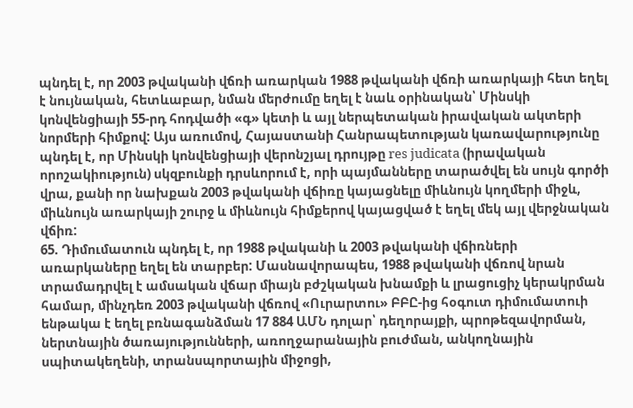պնդել է, որ 2003 թվականի վճռի առարկան 1988 թվականի վճռի առարկայի հետ եղել է նույնական, հետևաբար, նման մերժումը եղել է նաև օրինական՝ Մինսկի կոնվենցիայի 55-րդ հոդվածի «գ» կետի և այլ ներպետական իրավական ակտերի նորմերի հիմքով: Այս առումով, Հայաստանի Հանրապետության կառավարությունը պնդել է, որ Մինսկի կոնվենցիայի վերոնշյալ դրույթը res judicata (իրավական որոշակիություն) սկզբունքի դրսևորում է, որի պայմանները տարածվել են սույն գործի վրա, քանի որ նախքան 2003 թվականի վճիռը կայացնելը միևնույն կողմերի միջև, միևնույն առարկայի շուրջ և միևնույն հիմքերով կայացված է եղել մեկ այլ վերջնական վճիռ:
65. Դիմումատուն պնդել է, որ 1988 թվականի և 2003 թվականի վճիռների առարկաները եղել են տարբեր: Մասնավորապես, 1988 թվականի վճռով նրան տրամադրվել է ամսական վճար միայն բժշկական խնամքի և լրացուցիչ կերակրման համար, մինչդեռ 2003 թվականի վճռով «Ուրարտու» ԲԲԸ-ից հօգուտ դիմումատուի ենթակա է եղել բռնագանձման 17 884 ԱՄՆ դոլար՝ դեղորայքի, պրոթեզավորման, ներտնային ծառայությունների, առողջարանային բուժման, անկողնային սպիտակեղենի, տրանսպորտային միջոցի,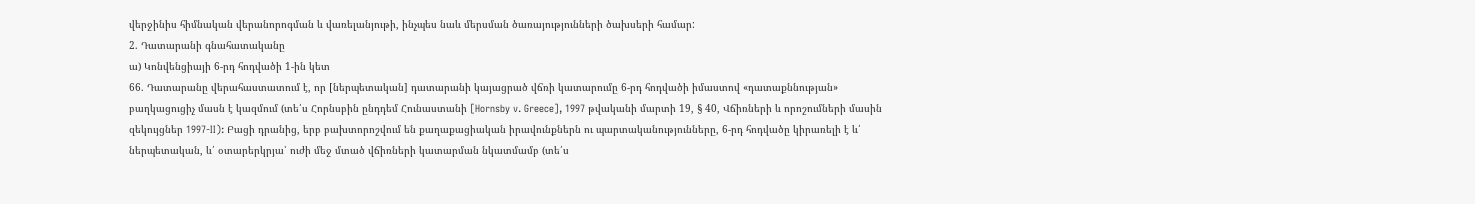վերջինիս հիմնական վերանորոգման և վառելանյութի, ինչպես նաև մերսման ծառայությունների ծախսերի համար:
2. Դատարանի գնահատականը
ա) Կոնվենցիայի 6-րդ հոդվածի 1-ին կետ
66. Դատարանը վերահաստատում է, որ [ներպետական] դատարանի կայացրած վճռի կատարումը 6-րդ հոդվածի իմաստով «դատաքննության» բաղկացուցիչ մասն է կազմում (տե՛ս Հորնսբին ընդդեմ Հունաստանի [Hornsby v. Greece], 1997 թվականի մարտի 19, § 40, Վճիռների և որոշումների մասին զեկույցներ 1997-II): Բացի դրանից, երբ բախտորոշվում են քաղաքացիական իրավունքներն ու պարտականությունները, 6-րդ հոդվածը կիրառելի է և՛ ներպետական, և՛ օտարերկրյա՝ ուժի մեջ մտած վճիռների կատարման նկատմամբ (տե՛ս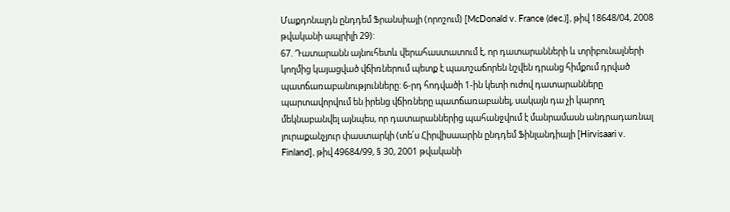Մաքդոնալդն ընդդեմ Ֆրանսիայի (որոշում) [McDonald v. France (dec.)], թիվ 18648/04, 2008 թվականի ապրիլի 29):
67. Դատարանն այնուհետև վերահաստատում է, որ դատարանների և տրիբունալների կողմից կայացված վճիռներում պետք է պատշաճորեն նշվեն դրանց հիմքում դրված պատճառաբանությունները: 6-րդ հոդվածի 1-ին կետի ուժով դատարանները պարտավորվում են իրենց վճիռները պատճառաբանել, սակայն դա չի կարող մեկնաբանվել այնպես, որ դատարաններից պահանջվում է մանրամասն անդրադառնալ յուրաքանչյուր փաստարկի (տե՛ս Հիրվիսաարին ընդդեմ Ֆինլանդիայի [Hirvisaari v. Finland], թիվ 49684/99, § 30, 2001 թվականի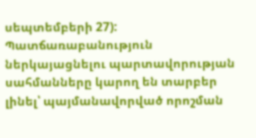սեպտեմբերի 27): Պատճառաբանություն ներկայացնելու պարտավորության սահմանները կարող են տարբեր լինել՝ պայմանավորված որոշման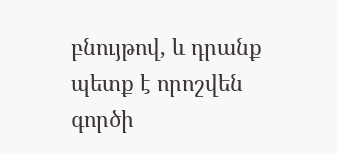բնույթով, և դրանք պետք է որոշվեն գործի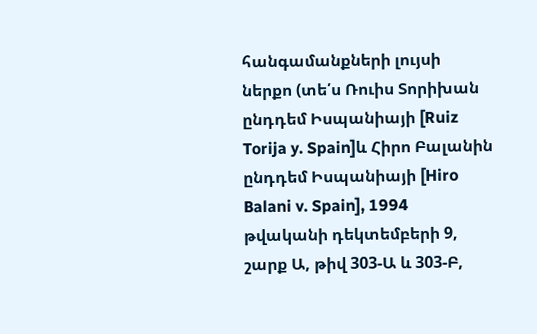հանգամանքների լույսի ներքո (տե՛ս Ռուիս Տորիխան ընդդեմ Իսպանիայի [Ruiz Torija y. Spain]և Հիրո Բալանին ընդդեմ Իսպանիայի [Hiro Balani v. Spain], 1994 թվականի դեկտեմբերի 9, շարք Ա, թիվ 303-Ա և 303-Բ,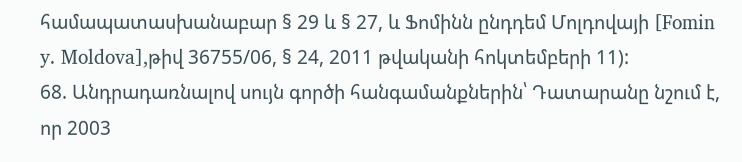համապատասխանաբար § 29 և § 27, և Ֆոմինն ընդդեմ Մոլդովայի [Fomin y. Moldova],թիվ 36755/06, § 24, 2011 թվականի հոկտեմբերի 11):
68. Անդրադառնալով սույն գործի հանգամանքներին՝ Դատարանը նշում է, որ 2003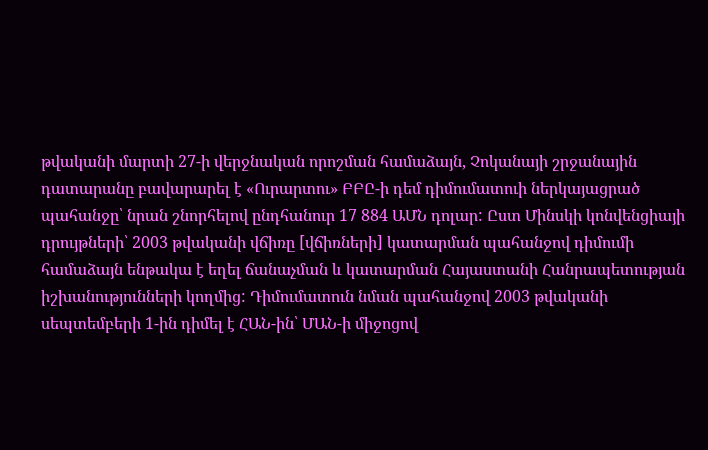թվականի մարտի 27-ի վերջնական որոշման համաձայն, Չոկանայի շրջանային դատարանը բավարարել է «Ուրարտու» ԲԲԸ-ի դեմ դիմումատուի ներկայացրած պահանջը՝ նրան շնորհելով ընդհանուր 17 884 ԱՄՆ դոլար: Ըստ Մինսկի կոնվենցիայի դրույթների՝ 2003 թվականի վճիռը [վճիռների] կատարման պահանջով դիմումի համաձայն ենթակա է եղել ճանաչման և կատարման Հայաստանի Հանրապետության իշխանությունների կողմից: Դիմումատուն նման պահանջով 2003 թվականի սեպտեմբերի 1-ին դիմել է ՀԱՆ-ին՝ ՄԱՆ-ի միջոցով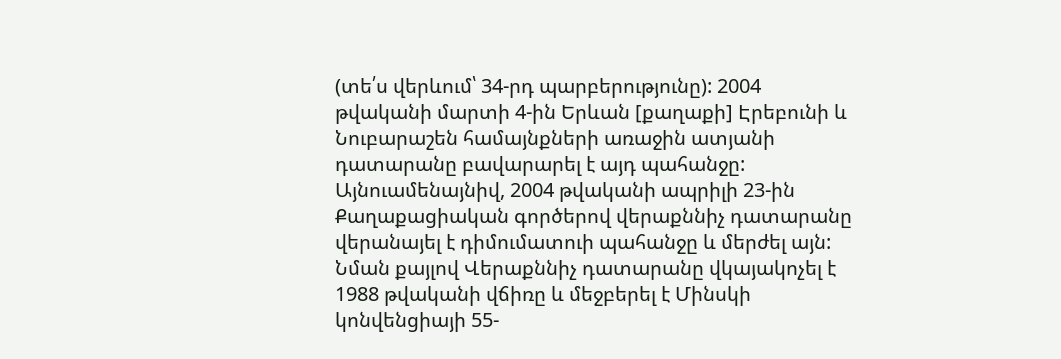(տե՛ս վերևում՝ 34-րդ պարբերությունը): 2004 թվականի մարտի 4-ին Երևան [քաղաքի] Էրեբունի և Նուբարաշեն համայնքների առաջին ատյանի դատարանը բավարարել է այդ պահանջը: Այնուամենայնիվ, 2004 թվականի ապրիլի 23-ին Քաղաքացիական գործերով վերաքննիչ դատարանը վերանայել է դիմումատուի պահանջը և մերժել այն: Նման քայլով Վերաքննիչ դատարանը վկայակոչել է 1988 թվականի վճիռը և մեջբերել է Մինսկի կոնվենցիայի 55-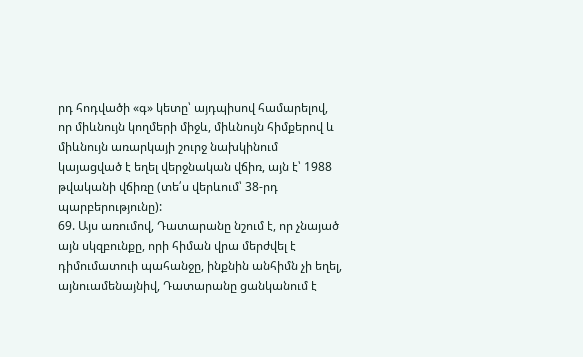րդ հոդվածի «գ» կետը՝ այդպիսով համարելով, որ միևնույն կողմերի միջև, միևնույն հիմքերով և միևնույն առարկայի շուրջ նախկինում կայացված է եղել վերջնական վճիռ, այն է՝ 1988 թվականի վճիռը (տե՛ս վերևում՝ 38-րդ պարբերությունը):
69. Այս առումով, Դատարանը նշում է, որ չնայած այն սկզբունքը, որի հիման վրա մերժվել է դիմումատուի պահանջը, ինքնին անհիմն չի եղել, այնուամենայնիվ, Դատարանը ցանկանում է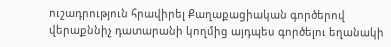ուշադրություն հրավիրել Քաղաքացիական գործերով վերաքննիչ դատարանի կողմից այդպես գործելու եղանակի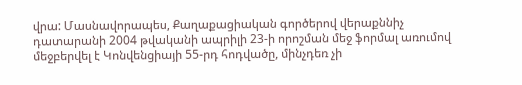վրա: Մասնավորապես, Քաղաքացիական գործերով վերաքննիչ դատարանի 2004 թվականի ապրիլի 23-ի որոշման մեջ ֆորմալ առումով մեջբերվել է Կոնվենցիայի 55-րդ հոդվածը, մինչդեռ չի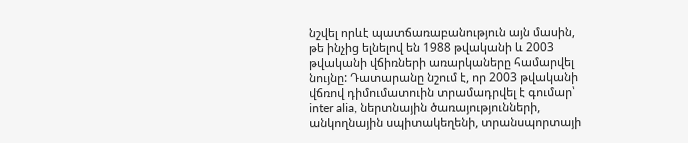նշվել որևէ պատճառաբանություն այն մասին, թե ինչից ելնելով են 1988 թվականի և 2003 թվականի վճիռների առարկաները համարվել նույնը: Դատարանը նշում է, որ 2003 թվականի վճռով դիմումատուին տրամադրվել է գումար՝ inter alia, ներտնային ծառայությունների, անկողնային սպիտակեղենի, տրանսպորտայի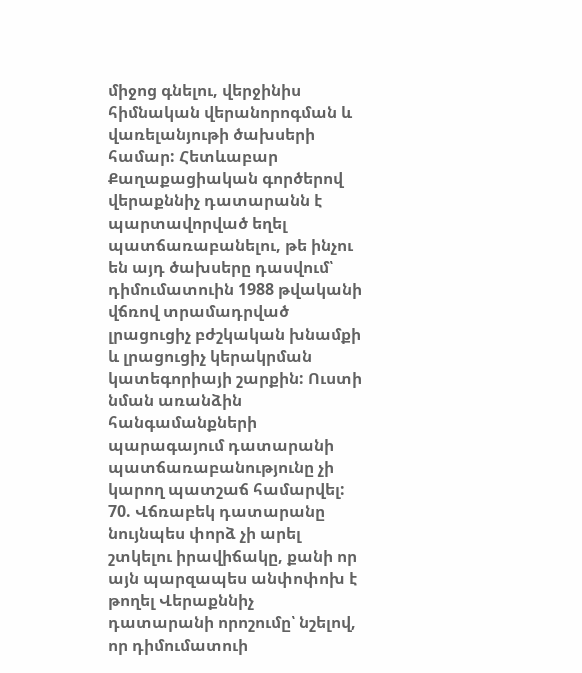միջոց գնելու, վերջինիս հիմնական վերանորոգման և վառելանյութի ծախսերի համար: Հետևաբար Քաղաքացիական գործերով վերաքննիչ դատարանն է պարտավորված եղել պատճառաբանելու, թե ինչու են այդ ծախսերը դասվում՝ դիմումատուին 1988 թվականի վճռով տրամադրված լրացուցիչ բժշկական խնամքի և լրացուցիչ կերակրման կատեգորիայի շարքին: Ուստի նման առանձին հանգամանքների պարագայում դատարանի պատճառաբանությունը չի կարող պատշաճ համարվել:
70. Վճռաբեկ դատարանը նույնպես փորձ չի արել շտկելու իրավիճակը, քանի որ այն պարզապես անփոփոխ է թողել Վերաքննիչ դատարանի որոշումը՝ նշելով, որ դիմումատուի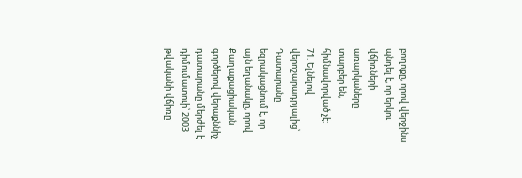բողոքը, որով վերջինս պնդել է, որ երկու վճիռների առարկաները տարբեր են, հիմնավորված չէ:
71. Ելնելով վերոշարադրյալից՝ Դատարանը եզրակացնում է, որ այն եղանակը, որով Քաղաքացիական գործերով վերաքննիչ դատարանը մերժել է դիմումատուի՝ 2003 թվականի վճիռը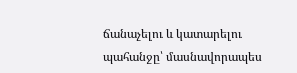ճանաչելու և կատարելու պահանջը՝ մասնավորապես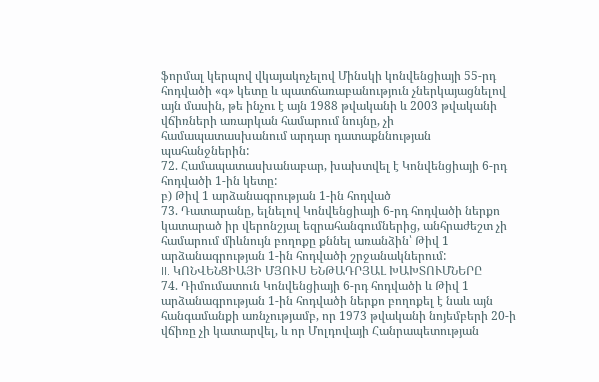ֆորմալ կերպով վկայակոչելով Մինսկի կոնվենցիայի 55-րդ հոդվածի «գ» կետը և պատճառաբանություն չներկայացնելով այն մասին, թե ինչու է այն 1988 թվականի և 2003 թվականի վճիռների առարկան համարում նույնը, չի համապատասխանում արդար դատաքննության պահանջներին:
72. Համապատասխանաբար, խախտվել է Կոնվենցիայի 6-րդ հոդվածի 1-ին կետը:
բ) Թիվ 1 արձանագրության 1-ին հոդված
73. Դատարանը, ելնելով Կոնվենցիայի 6-րդ հոդվածի ներքո կատարած իր վերոնշյալ եզրահանգումներից, անհրաժեշտ չի համարում միևնույն բողոքը քննել առանձին՝ Թիվ 1 արձանագրության 1-ին հոդվածի շրջանակներում:
II. ԿՈՆՎԵՆՑԻԱՅԻ ՄՅՈՒՍ ԵՆԹԱԴՐՅԱԼ ԽԱԽՏՈՒՄՆԵՐԸ
74. Դիմումատուն Կոնվենցիայի 6-րդ հոդվածի և Թիվ 1 արձանագրության 1-ին հոդվածի ներքո բողոքել է նաև այն հանգամանքի առնչությամբ, որ 1973 թվականի նոյեմբերի 20-ի վճիռը չի կատարվել, և որ Մոլդովայի Հանրապետության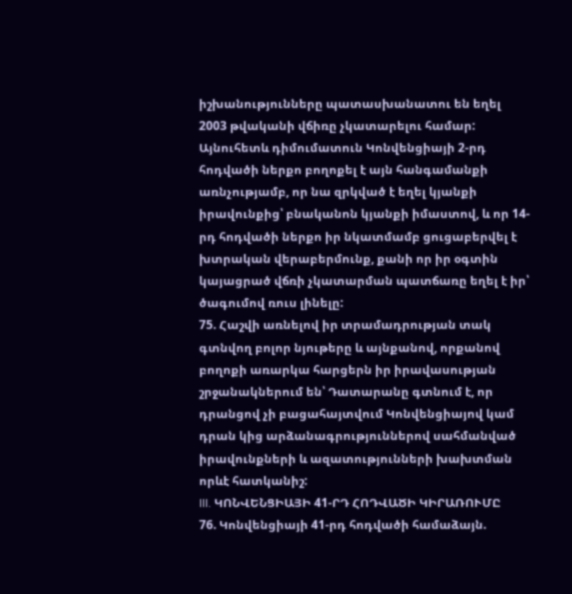իշխանությունները պատասխանատու են եղել 2003 թվականի վճիռը չկատարելու համար: Այնուհետև դիմումատուն Կոնվենցիայի 2-րդ հոդվածի ներքո բողոքել է այն հանգամանքի առնչությամբ, որ նա զրկված է եղել կյանքի իրավունքից՝ բնականոն կյանքի իմաստով, և որ 14-րդ հոդվածի ներքո իր նկատմամբ ցուցաբերվել է խտրական վերաբերմունք, քանի որ իր օգտին կայացրած վճռի չկատարման պատճառը եղել է իր՝ ծագումով ռուս լինելը:
75. Հաշվի առնելով իր տրամադրության տակ գտնվող բոլոր նյութերը և այնքանով, որքանով բողոքի առարկա հարցերն իր իրավասության շրջանակներում են՝ Դատարանը գտնում է, որ դրանցով չի բացահայտվում Կոնվենցիայով կամ դրան կից արձանագրություններով սահմանված իրավունքների և ազատությունների խախտման որևէ հատկանիշ:
III. ԿՈՆՎԵՆՑԻԱՅԻ 41-ՐԴ ՀՈԴՎԱԾԻ ԿԻՐԱՌՈՒՄԸ
76. Կոնվենցիայի 41-րդ հոդվածի համաձայն.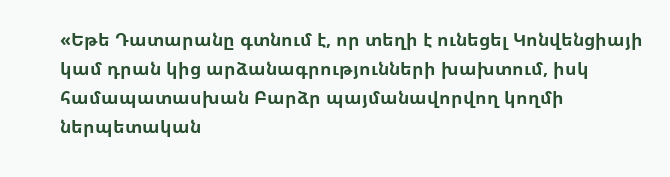«Եթե Դատարանը գտնում է, որ տեղի է ունեցել Կոնվենցիայի կամ դրան կից արձանագրությունների խախտում, իսկ համապատասխան Բարձր պայմանավորվող կողմի ներպետական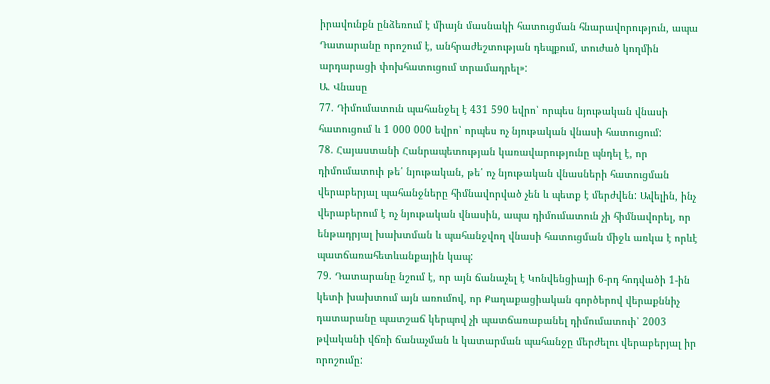իրավունքն ընձեռում է միայն մասնակի հատուցման հնարավորություն, ապա Դատարանը որոշում է, անհրաժեշտության դեպքում, տուժած կողմին արդարացի փոխհատուցում տրամադրել»:
Ա. Վնասը
77. Դիմումատուն պահանջել է 431 590 եվրո՝ որպես նյութական վնասի հատուցում և 1 000 000 եվրո՝ որպես ոչ նյութական վնասի հատուցում:
78. Հայաստանի Հանրապետության կառավարությունը պնդել է, որ դիմումատուի թե՛ նյութական, թե՛ ոչ նյութական վնասների հատուցման վերաբերյալ պահանջները հիմնավորված չեն և պետք է մերժվեն: Ավելին, ինչ վերաբերում է ոչ նյութական վնասին, ապա դիմումատուն չի հիմնավորել, որ ենթադրյալ խախտման և պահանջվող վնասի հատուցման միջև առկա է որևէ պատճառահետևանքային կապ:
79. Դատարանը նշում է, որ այն ճանաչել է Կոնվենցիայի 6-րդ հոդվածի 1-ին կետի խախտում այն առումով, որ Քաղաքացիական գործերով վերաքննիչ դատարանը պատշաճ կերպով չի պատճառաբանել դիմումատուի՝ 2003 թվականի վճռի ճանաչման և կատարման պահանջը մերժելու վերաբերյալ իր որոշումը: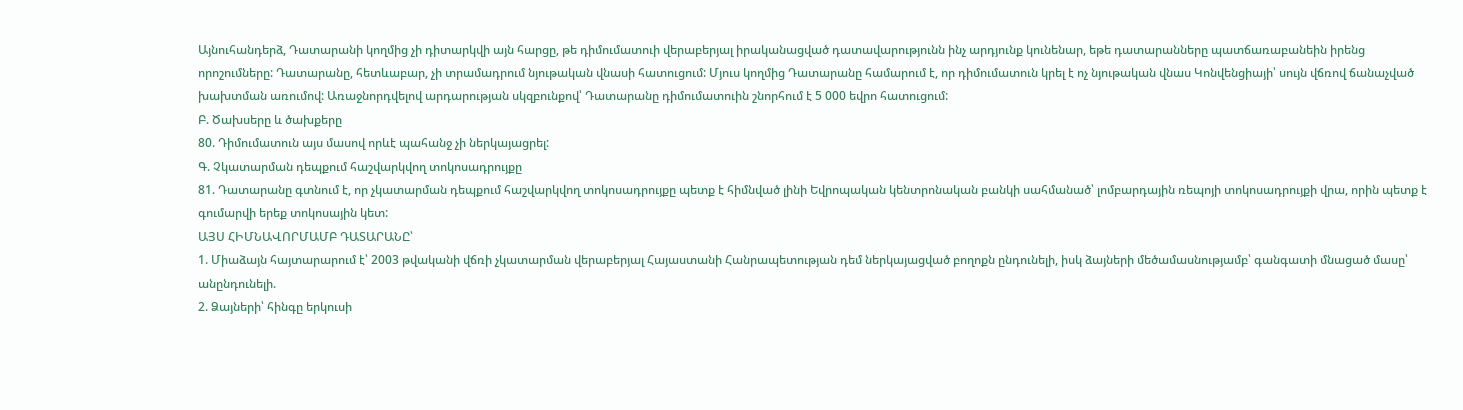Այնուհանդերձ, Դատարանի կողմից չի դիտարկվի այն հարցը, թե դիմումատուի վերաբերյալ իրականացված դատավարությունն ինչ արդյունք կունենար, եթե դատարանները պատճառաբանեին իրենց որոշումները: Դատարանը, հետևաբար, չի տրամադրում նյութական վնասի հատուցում: Մյուս կողմից Դատարանը համարում է, որ դիմումատուն կրել է ոչ նյութական վնաս Կոնվենցիայի՝ սույն վճռով ճանաչված խախտման առումով: Առաջնորդվելով արդարության սկզբունքով՝ Դատարանը դիմումատուին շնորհում է 5 000 եվրո հատուցում:
Բ. Ծախսերը և ծախքերը
80. Դիմումատուն այս մասով որևէ պահանջ չի ներկայացրել:
Գ. Չկատարման դեպքում հաշվարկվող տոկոսադրույքը
81. Դատարանը գտնում է, որ չկատարման դեպքում հաշվարկվող տոկոսադրույքը պետք է հիմնված լինի Եվրոպական կենտրոնական բանկի սահմանած՝ լոմբարդային ռեպոյի տոկոսադրույքի վրա, որին պետք է գումարվի երեք տոկոսային կետ:
ԱՅՍ ՀԻՄՆԱՎՈՐՄԱՄԲ ԴԱՏԱՐԱՆԸ՝
1. Միաձայն հայտարարում է՝ 2003 թվականի վճռի չկատարման վերաբերյալ Հայաստանի Հանրապետության դեմ ներկայացված բողոքն ընդունելի, իսկ ձայների մեծամասնությամբ՝ գանգատի մնացած մասը՝ անընդունելի.
2. Ձայների՝ հինգը երկուսի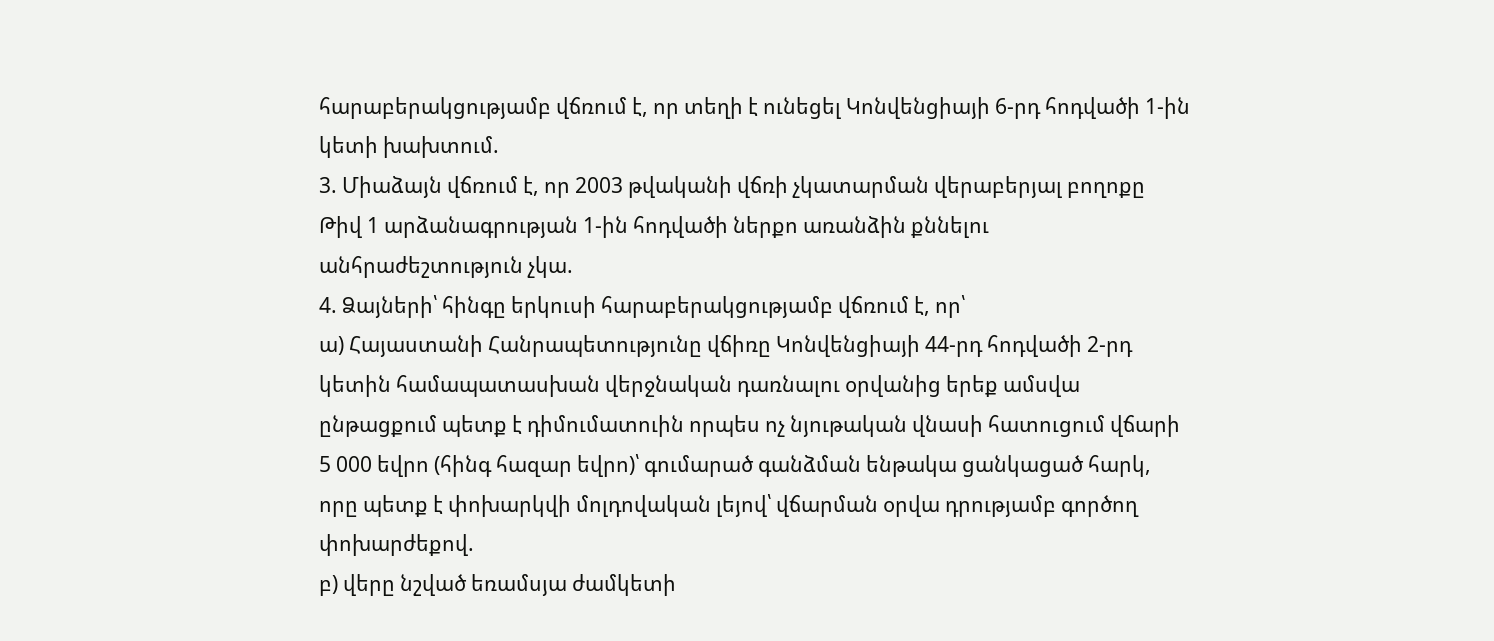հարաբերակցությամբ վճռում է, որ տեղի է ունեցել Կոնվենցիայի 6-րդ հոդվածի 1-ին կետի խախտում.
3. Միաձայն վճռում է, որ 2003 թվականի վճռի չկատարման վերաբերյալ բողոքը Թիվ 1 արձանագրության 1-ին հոդվածի ներքո առանձին քննելու անհրաժեշտություն չկա.
4. Ձայների՝ հինգը երկուսի հարաբերակցությամբ վճռում է, որ՝
ա) Հայաստանի Հանրապետությունը վճիռը Կոնվենցիայի 44-րդ հոդվածի 2-րդ կետին համապատասխան վերջնական դառնալու օրվանից երեք ամսվա ընթացքում պետք է դիմումատուին որպես ոչ նյութական վնասի հատուցում վճարի 5 000 եվրո (հինգ հազար եվրո)՝ գումարած գանձման ենթակա ցանկացած հարկ, որը պետք է փոխարկվի մոլդովական լեյով՝ վճարման օրվա դրությամբ գործող փոխարժեքով.
բ) վերը նշված եռամսյա ժամկետի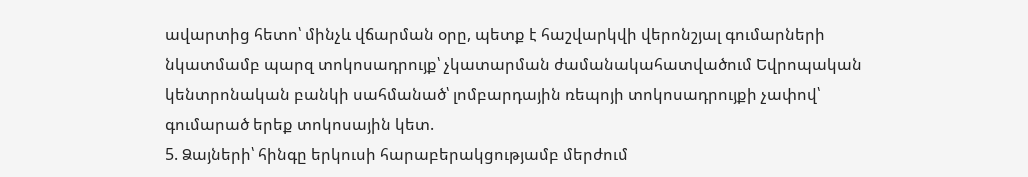ավարտից հետո՝ մինչև վճարման օրը, պետք է հաշվարկվի վերոնշյալ գումարների նկատմամբ պարզ տոկոսադրույք՝ չկատարման ժամանակահատվածում Եվրոպական կենտրոնական բանկի սահմանած՝ լոմբարդային ռեպոյի տոկոսադրույքի չափով՝ գումարած երեք տոկոսային կետ.
5. Ձայների՝ հինգը երկուսի հարաբերակցությամբ մերժում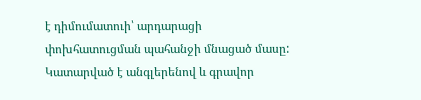է դիմումատուի՝ արդարացի փոխհատուցման պահանջի մնացած մասը:
Կատարված է անգլերենով և գրավոր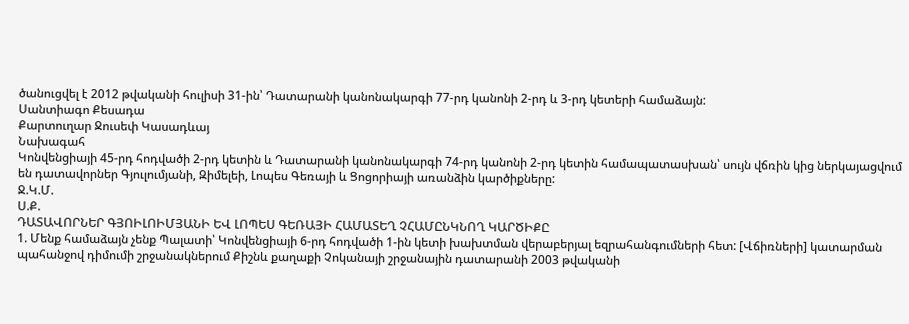ծանուցվել է 2012 թվականի հուլիսի 31-ին՝ Դատարանի կանոնակարգի 77-րդ կանոնի 2-րդ և 3-րդ կետերի համաձայն:
Սանտիագո Քեսադա
Քարտուղար Ջուսեփ Կասադևայ
Նախագահ
Կոնվենցիայի 45-րդ հոդվածի 2-րդ կետին և Դատարանի կանոնակարգի 74-րդ կանոնի 2-րդ կետին համապատասխան՝ սույն վճռին կից ներկայացվում են դատավորներ Գյուլումյանի, Զիմելեի, Լոպես Գեռայի և Ցոցորիայի առանձին կարծիքները:
Ջ.Կ.Մ.
Ս.Ք.
ԴԱՏԱՎՈՐՆԵՐ ԳՅՈԻԼՈԻՄՅԱՆԻ ԵՎ ԼՈՊԵՍ ԳԵՌԱՅԻ ՀԱՄԱՏԵՂ ՉՀԱՄԸՆԿՆՈՂ ԿԱՐԾԻՔԸ
1. Մենք համաձայն չենք Պալատի՝ Կոնվենցիայի 6-րդ հոդվածի 1-ին կետի խախտման վերաբերյալ եզրահանգումների հետ: [Վճիռների] կատարման պահանջով դիմումի շրջանակներում Քիշնև քաղաքի Չոկանայի շրջանային դատարանի 2003 թվականի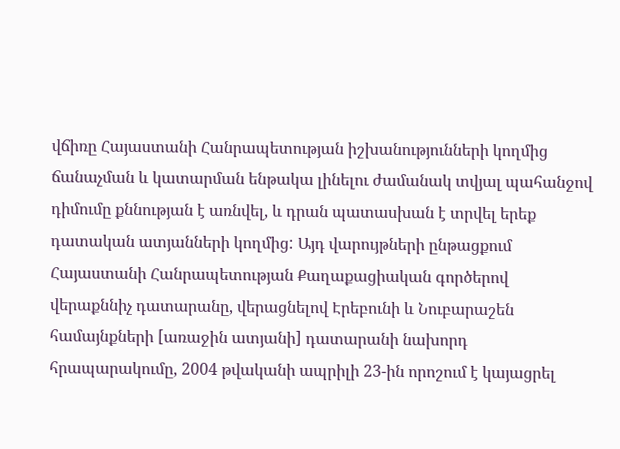վճիռը Հայաստանի Հանրապետության իշխանությունների կողմից ճանաչման և կատարման ենթակա լինելու ժամանակ տվյալ պահանջով դիմումը քննության է առնվել, և դրան պատասխան է տրվել երեք դատական ատյանների կողմից: Այդ վարույթների ընթացքում Հայաստանի Հանրապետության Քաղաքացիական գործերով վերաքննիչ դատարանը, վերացնելով Էրեբունի և Նուբարաշեն համայնքների [առաջին ատյանի] դատարանի նախորդ հրապարակումը, 2004 թվականի ապրիլի 23-ին որոշում է կայացրել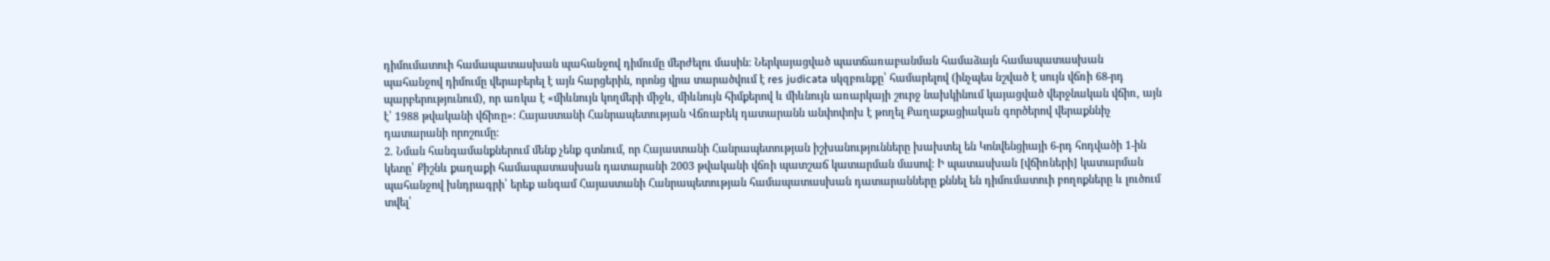դիմումատուի համապատասխան պահանջով դիմումը մերժելու մասին: Ներկայացված պատճառաբանման համաձայն համապատասխան պահանջով դիմումը վերաբերել է այն հարցերին, որոնց վրա տարածվում է res judicata սկզբունքը՝ համարելով (ինչպես նշված է սույն վճռի 68-րդ պարբերությունում), որ առկա է «միևնույն կողմերի միջև, միևնույն հիմքերով և միևնույն առարկայի շուրջ նախկինում կայացված վերջնական վճիռ, այն է՝ 1988 թվականի վճիռը»: Հայաստանի Հանրապետության Վճռաբեկ դատարանն անփոփոխ է թողել Քաղաքացիական գործերով վերաքննիչ դատարանի որոշումը:
2. Նման հանգամանքներում մենք չենք գտնում, որ Հայաստանի Հանրապետության իշխանությունները խախտել են Կոնվենցիայի 6-րդ հոդվածի 1-ին կետը՝ Քիշնև քաղաքի համապատասխան դատարանի 2003 թվականի վճռի պատշաճ կատարման մասով: Ի պատասխան [վճիռների] կատարման պահանջով խնդրագրի՝ երեք անգամ Հայաստանի Հանրապետության համապատասխան դատարանները քննել են դիմումատուի բողոքները և լուծում տվել՝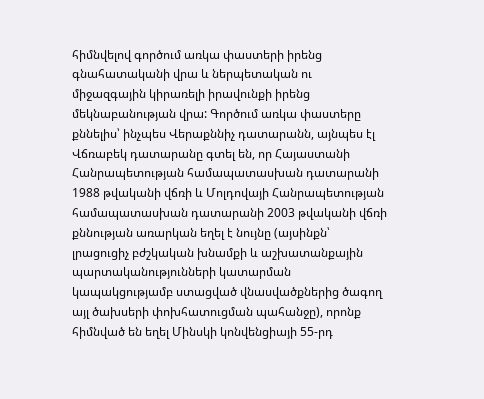հիմնվելով գործում առկա փաստերի իրենց գնահատականի վրա և ներպետական ու միջազգային կիրառելի իրավունքի իրենց մեկնաբանության վրա: Գործում առկա փաստերը քննելիս՝ ինչպես Վերաքննիչ դատարանն, այնպես էլ Վճռաբեկ դատարանը գտել են, որ Հայաստանի Հանրապետության համապատասխան դատարանի 1988 թվականի վճռի և Մոլդովայի Հանրապետության համապատասխան դատարանի 2003 թվականի վճռի քննության առարկան եղել է նույնը (այսինքն՝ լրացուցիչ բժշկական խնամքի և աշխատանքային պարտականությունների կատարման կապակցությամբ ստացված վնասվածքներից ծագող այլ ծախսերի փոխհատուցման պահանջը), որոնք հիմնված են եղել Մինսկի կոնվենցիայի 55-րդ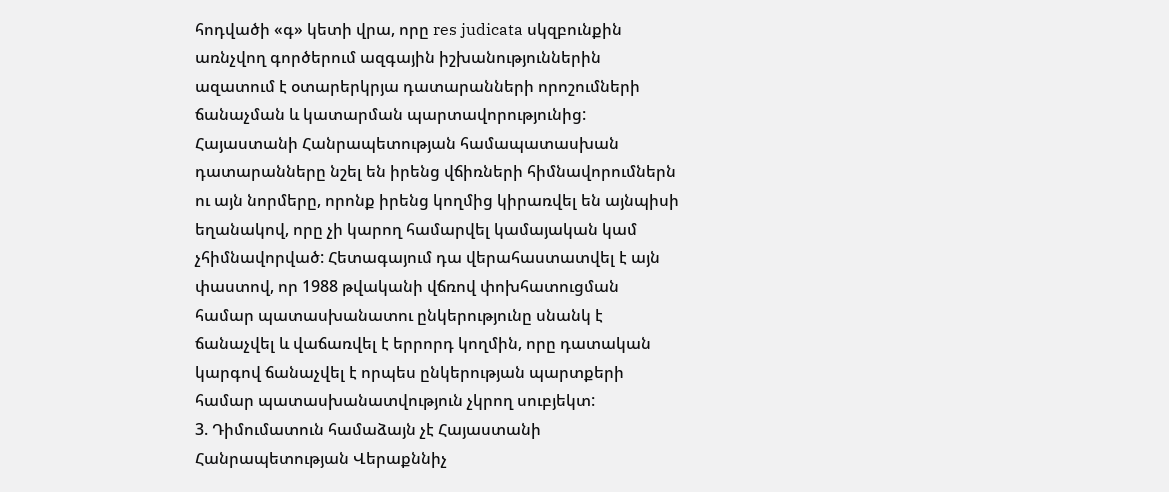հոդվածի «գ» կետի վրա, որը res judicata սկզբունքին առնչվող գործերում ազգային իշխանություններին ազատում է օտարերկրյա դատարանների որոշումների ճանաչման և կատարման պարտավորությունից: Հայաստանի Հանրապետության համապատասխան դատարանները նշել են իրենց վճիռների հիմնավորումներն ու այն նորմերը, որոնք իրենց կողմից կիրառվել են այնպիսի եղանակով, որը չի կարող համարվել կամայական կամ չհիմնավորված: Հետագայում դա վերահաստատվել է այն փաստով, որ 1988 թվականի վճռով փոխհատուցման համար պատասխանատու ընկերությունը սնանկ է ճանաչվել և վաճառվել է երրորդ կողմին, որը դատական կարգով ճանաչվել է որպես ընկերության պարտքերի համար պատասխանատվություն չկրող սուբյեկտ:
3. Դիմումատուն համաձայն չէ Հայաստանի Հանրապետության Վերաքննիչ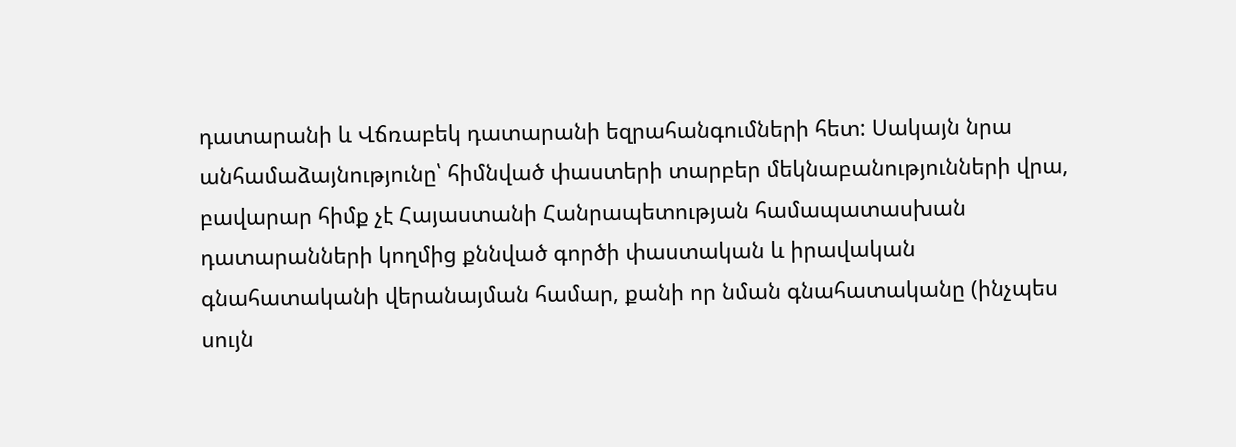դատարանի և Վճռաբեկ դատարանի եզրահանգումների հետ: Սակայն նրա անհամաձայնությունը՝ հիմնված փաստերի տարբեր մեկնաբանությունների վրա, բավարար հիմք չէ Հայաստանի Հանրապետության համապատասխան դատարանների կողմից քննված գործի փաստական և իրավական գնահատականի վերանայման համար, քանի որ նման գնահատականը (ինչպես սույն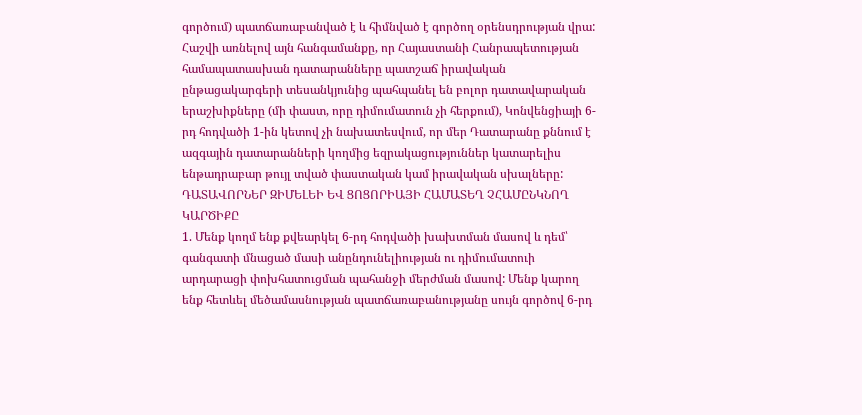գործում) պատճառաբանված է և հիմնված է գործող օրենսդրության վրա: Հաշվի առնելով այն հանգամանքը, որ Հայաստանի Հանրապետության համապատասխան դատարանները պատշաճ իրավական ընթացակարգերի տեսանկյունից պահպանել են բոլոր դատավարական երաշխիքները (մի փաստ, որը դիմումատուն չի հերքում), Կոնվենցիայի 6-րդ հոդվածի 1-ին կետով չի նախատեսվում, որ մեր Դատարանը քննում է ազգային դատարանների կողմից եզրակացություններ կատարելիս ենթադրաբար թույլ տված փաստական կամ իրավական սխալները:
ԴԱՏԱՎՈՐՆԵՐ ԶԻՄԵԼԵԻ ԵՎ ՑՈՑՈՐԻԱՅԻ ՀԱՄԱՏԵՂ ՉՀԱՄԸՆԿՆՈՂ ԿԱՐԾԻՔԸ
1. Մենք կողմ ենք քվեարկել 6-րդ հոդվածի խախտման մասով և դեմ՝ գանգատի մնացած մասի անընդունելիության ու դիմումատուի արդարացի փոխհատուցման պահանջի մերժման մասով: Մենք կարող ենք հետևել մեծամասնության պատճառաբանությանը սույն գործով 6-րդ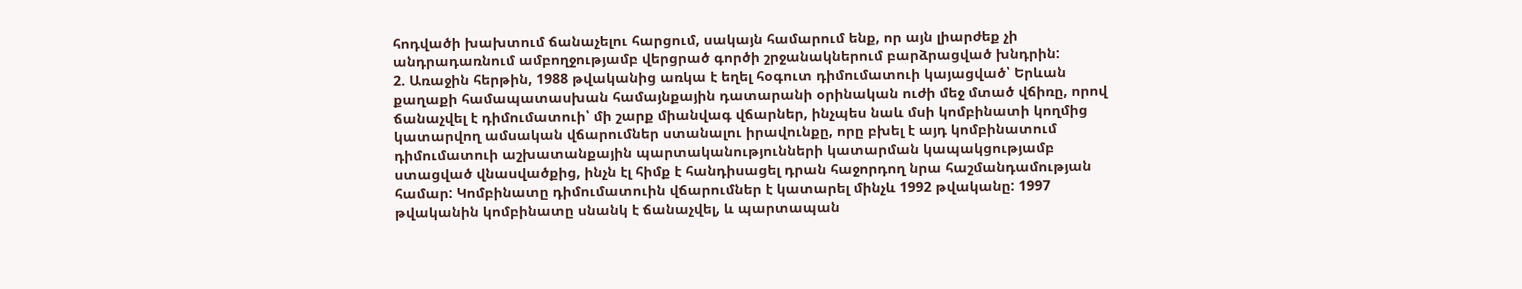հոդվածի խախտում ճանաչելու հարցում, սակայն համարում ենք, որ այն լիարժեք չի անդրադառնում ամբողջությամբ վերցրած գործի շրջանակներում բարձրացված խնդրին:
2. Առաջին հերթին, 1988 թվականից առկա է եղել հօգուտ դիմումատուի կայացված՝ Երևան քաղաքի համապատասխան համայնքային դատարանի օրինական ուժի մեջ մտած վճիռը, որով ճանաչվել է դիմումատուի՝ մի շարք միանվագ վճարներ, ինչպես նաև մսի կոմբինատի կողմից կատարվող ամսական վճարումներ ստանալու իրավունքը, որը բխել է այդ կոմբինատում դիմումատուի աշխատանքային պարտականությունների կատարման կապակցությամբ ստացված վնասվածքից, ինչն էլ հիմք է հանդիսացել դրան հաջորդող նրա հաշմանդամության համար: Կոմբինատը դիմումատուին վճարումներ է կատարել մինչև 1992 թվականը: 1997 թվականին կոմբինատը սնանկ է ճանաչվել, և պարտապան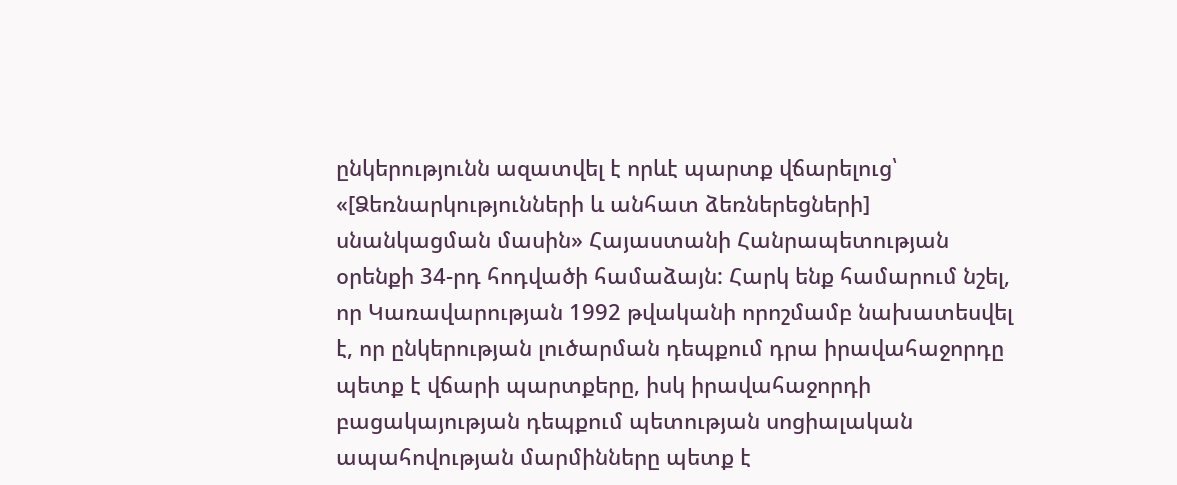ընկերությունն ազատվել է որևէ պարտք վճարելուց՝ «[Ձեռնարկությունների և անհատ ձեռներեցների] սնանկացման մասին» Հայաստանի Հանրապետության օրենքի 34-րդ հոդվածի համաձայն: Հարկ ենք համարում նշել, որ Կառավարության 1992 թվականի որոշմամբ նախատեսվել է, որ ընկերության լուծարման դեպքում դրա իրավահաջորդը պետք է վճարի պարտքերը, իսկ իրավահաջորդի բացակայության դեպքում պետության սոցիալական ապահովության մարմինները պետք է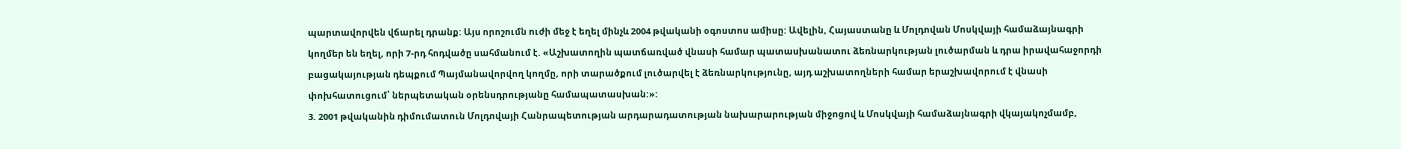պարտավորվեն վճարել դրանք: Այս որոշումն ուժի մեջ է եղել մինչև 2004 թվականի օգոստոս ամիսը: Ավելին, Հայաստանը և Մոլդովան Մոսկվայի համաձայնագրի կողմեր են եղել, որի 7-րդ հոդվածը սահմանում է. «Աշխատողին պատճառված վնասի համար պատասխանատու ձեռնարկության լուծարման և դրա իրավահաջորդի բացակայության դեպքում Պայմանավորվող կողմը, որի տարածքում լուծարվել է ձեռնարկությունը, այդ աշխատողների համար երաշխավորում է վնասի փոխհատուցում՝ ներպետական օրենսդրությանը համապատասխան:»:
3. 2001 թվականին դիմումատուն Մոլդովայի Հանրապետության արդարադատության նախարարության միջոցով և Մոսկվայի համաձայնագրի վկայակոչմամբ,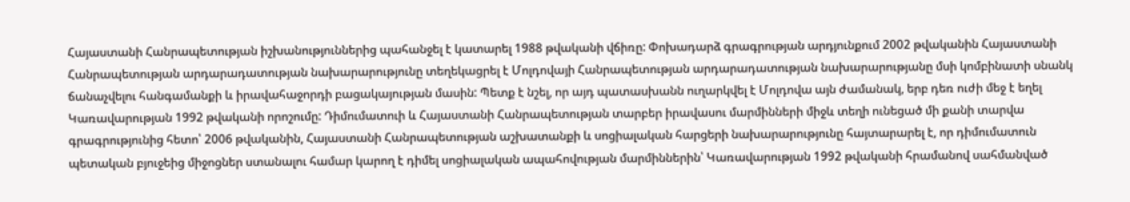Հայաստանի Հանրապետության իշխանություններից պահանջել է կատարել 1988 թվականի վճիռը: Փոխադարձ գրագրության արդյունքում 2002 թվականին Հայաստանի Հանրապետության արդարադատության նախարարությունը տեղեկացրել է Մոլդովայի Հանրապետության արդարադատության նախարարությանը մսի կոմբինատի սնանկ ճանաչվելու հանգամանքի և իրավահաջորդի բացակայության մասին: Պետք է նշել, որ այդ պատասխանն ուղարկվել է Մոլդովա այն ժամանակ, երբ դեռ ուժի մեջ է եղել Կառավարության 1992 թվականի որոշումը: Դիմումատուի և Հայաստանի Հանրապետության տարբեր իրավասու մարմինների միջև տեղի ունեցած մի քանի տարվա գրագրությունից հետո՝ 2006 թվականին, Հայաստանի Հանրապետության աշխատանքի և սոցիալական հարցերի նախարարությունը հայտարարել է, որ դիմումատուն պետական բյուջեից միջոցներ ստանալու համար կարող է դիմել սոցիալական ապահովության մարմիններին՝ Կառավարության 1992 թվականի հրամանով սահմանված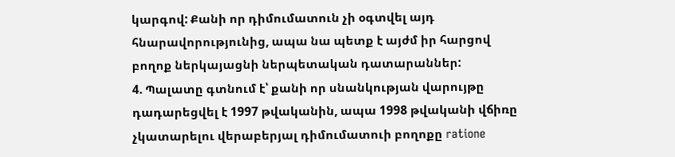կարգով: Քանի որ դիմումատուն չի օգտվել այդ հնարավորությունից, ապա նա պետք է այժմ իր հարցով բողոք ներկայացնի ներպետական դատարաններ:
4. Պալատը գտնում է՝ քանի որ սնանկության վարույթը դադարեցվել է 1997 թվականին, ապա 1998 թվականի վճիռը չկատարելու վերաբերյալ դիմումատուի բողոքը ratione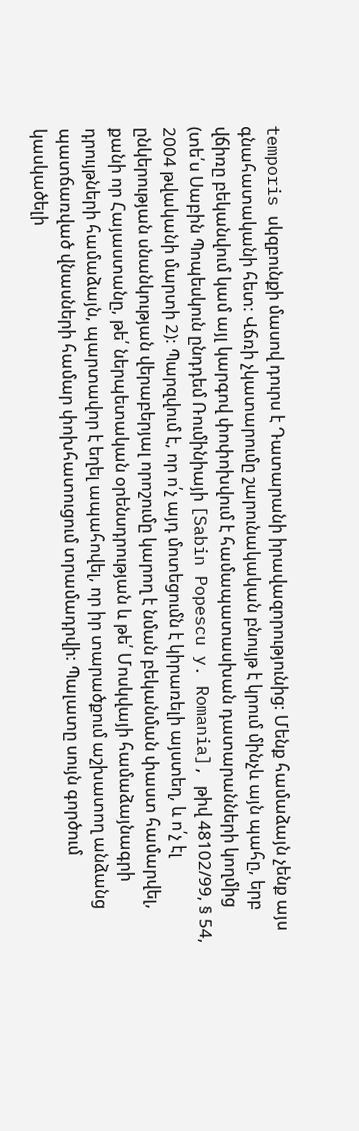temporis սկզբունքի մասով դուրս է Դատարանի իրավազորությունից: Մենք համաձայն չենք այս գնահատականի հետ: Վճռի չկատարումը շարունակական բնույթ է կրում մինչև այն պահը, երբ վճիռը բեկանվում կամ այլ կարգով փոփոխվում է համապատասխան դատարանների կողմից (տե՛ս Սաբին Պոպեսկուն ընդդեմ Ռումինիայի [Sabin Popescu y. Romania], թիվ 48102/99, § 54, 2004 թվականի մարտի 2): Պարզվում է, որ ո՛չ այդ մոտեցումն է կիրառելի այստեղ, և ո՛չ էլ ընկերության սնանկության վերաբերյալ որոշումը կարող է նման բեկանման փաստ համարվել, քանի որ Հայաստանը, թե՛ ներպետական օրենսդրության և թե՛ Մոսկվայի համաձայնագրի դրույթների համաձայն, պարտավոր է եղել ապահովել, որ իր տարածքում աշխատող անձանց պատճառված վնասների համար փոխհատուցում տրամադրվի: Պալատը սույն գործում կասկածելի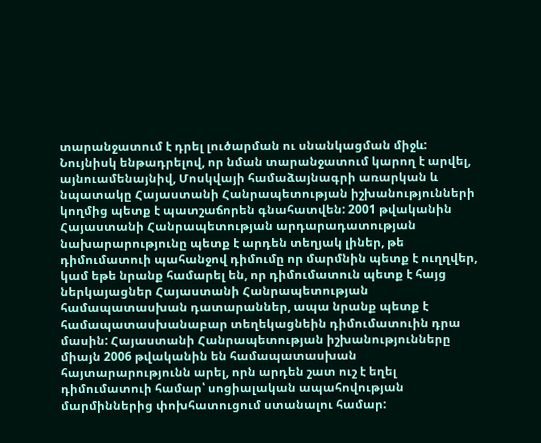տարանջատում է դրել լուծարման ու սնանկացման միջև: Նույնիսկ ենթադրելով, որ նման տարանջատում կարող է արվել, այնուամենայնիվ, Մոսկվայի համաձայնագրի առարկան և նպատակը Հայաստանի Հանրապետության իշխանությունների կողմից պետք է պատշաճորեն գնահատվեն: 2001 թվականին Հայաստանի Հանրապետության արդարադատության նախարարությունը պետք է արդեն տեղյակ լիներ, թե դիմումատուի պահանջով դիմումը որ մարմնին պետք է ուղղվեր, կամ եթե նրանք համարել են, որ դիմումատուն պետք է հայց ներկայացներ Հայաստանի Հանրապետության համապատասխան դատարաններ, ապա նրանք պետք է համապատասխանաբար տեղեկացնեին դիմումատուին դրա մասին: Հայաստանի Հանրապետության իշխանությունները միայն 2006 թվականին են համապատասխան հայտարարությունն արել, որն արդեն շատ ուշ է եղել դիմումատուի համար՝ սոցիալական ապահովության մարմիններից փոխհատուցում ստանալու համար: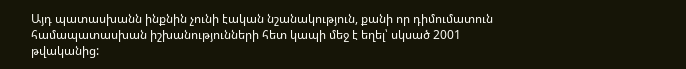Այդ պատասխանն ինքնին չունի էական նշանակություն, քանի որ դիմումատուն համապատասխան իշխանությունների հետ կապի մեջ է եղել՝ սկսած 2001 թվականից: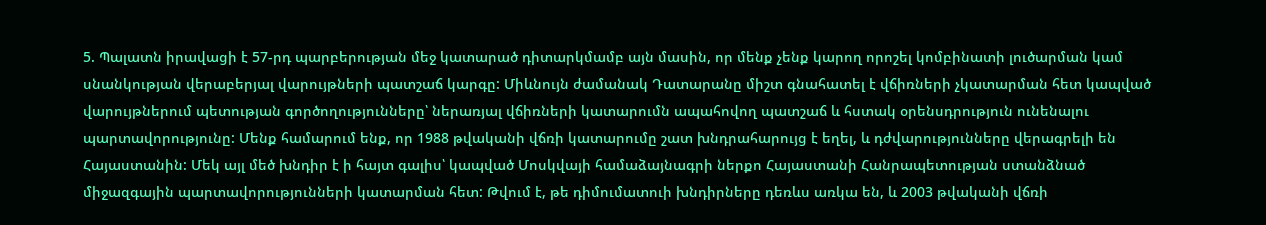5. Պալատն իրավացի է 57-րդ պարբերության մեջ կատարած դիտարկմամբ այն մասին, որ մենք չենք կարող որոշել կոմբինատի լուծարման կամ սնանկության վերաբերյալ վարույթների պատշաճ կարգը: Միևնույն ժամանակ Դատարանը միշտ գնահատել է վճիռների չկատարման հետ կապված վարույթներում պետության գործողությունները՝ ներառյալ վճիռների կատարումն ապահովող պատշաճ և հստակ օրենսդրություն ունենալու պարտավորությունը: Մենք համարում ենք, որ 1988 թվականի վճռի կատարումը շատ խնդրահարույց է եղել, և դժվարությունները վերագրելի են Հայաստանին: Մեկ այլ մեծ խնդիր է ի հայտ գալիս՝ կապված Մոսկվայի համաձայնագրի ներքո Հայաստանի Հանրապետության ստանձնած միջազգային պարտավորությունների կատարման հետ: Թվում է, թե դիմումատուի խնդիրները դեռևս առկա են, և 2003 թվականի վճռի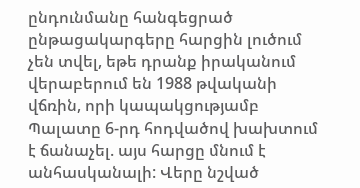ընդունմանը հանգեցրած ընթացակարգերը հարցին լուծում չեն տվել, եթե դրանք իրականում վերաբերում են 1988 թվականի վճռին, որի կապակցությամբ Պալատը 6-րդ հոդվածով խախտում է ճանաչել. այս հարցը մնում է անհասկանալի: Վերը նշված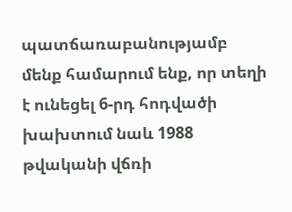պատճառաբանությամբ մենք համարում ենք, որ տեղի է ունեցել 6-րդ հոդվածի խախտում նաև 1988 թվականի վճռի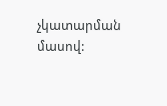չկատարման մասով: